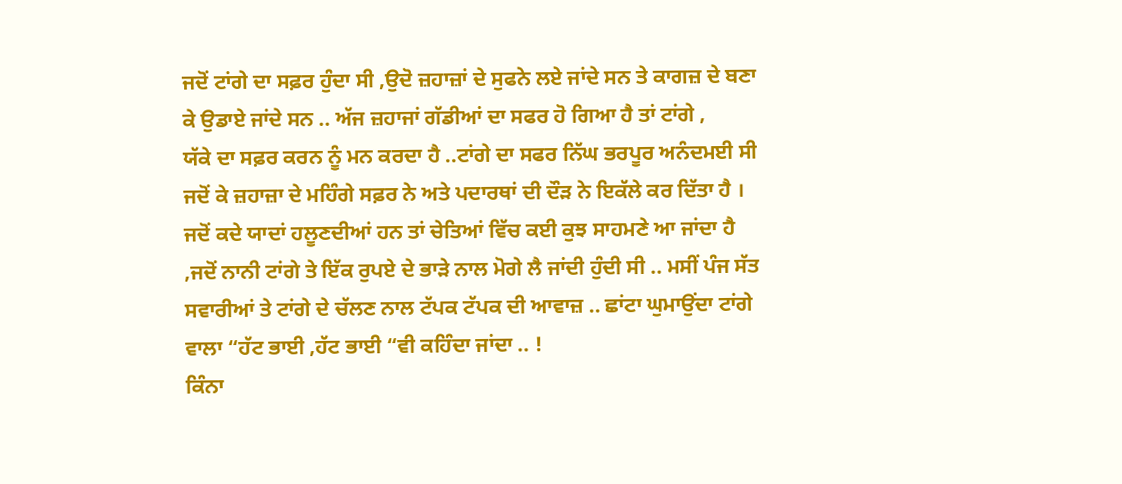ਜਦੋਂ ਟਾਂਗੇ ਦਾ ਸਫ਼ਰ ਹੁੰਦਾ ਸੀ ,ਉਦੋ ਜ਼ਹਾਜ਼ਾਂ ਦੇ ਸੁਫਨੇ ਲਏ ਜਾਂਦੇ ਸਨ ਤੇ ਕਾਗਜ਼ ਦੇ ਬਣਾ ਕੇ ਉਡਾਏ ਜਾਂਦੇ ਸਨ .. ਅੱਜ ਜ਼ਹਾਜਾਂ ਗੱਡੀਆਂ ਦਾ ਸਫਰ ਹੋ ਗਿਆ ਹੈ ਤਾਂ ਟਾਂਗੇ ,
ਯੱਕੇ ਦਾ ਸਫ਼ਰ ਕਰਨ ਨੂੰ ਮਨ ਕਰਦਾ ਹੈ ..ਟਾਂਗੇ ਦਾ ਸਫਰ ਨਿੱਘ ਭਰਪੂਰ ਅਨੰਦਮਈ ਸੀ ਜਦੋਂ ਕੇ ਜ਼ਹਾਜ਼ਾ ਦੇ ਮਹਿੰਗੇ ਸਫ਼ਰ ਨੇ ਅਤੇ ਪਦਾਰਥਾਂ ਦੀ ਦੌੜ ਨੇ ਇਕੱਲੇ ਕਰ ਦਿੱਤਾ ਹੈ ।
ਜਦੋਂ ਕਦੇ ਯਾਦਾਂ ਹਲੂਣਦੀਆਂ ਹਨ ਤਾਂ ਚੇਤਿਆਂ ਵਿੱਚ ਕਈ ਕੁਝ ਸਾਹਮਣੇ ਆ ਜਾਂਦਾ ਹੈ ,ਜਦੋਂ ਨਾਨੀ ਟਾਂਗੇ ਤੇ ਇੱਕ ਰੁਪਏ ਦੇ ਭਾੜੇ ਨਾਲ ਮੋਗੇ ਲੈ ਜਾਂਦੀ ਹੁੰਦੀ ਸੀ .. ਮਸੀਂ ਪੰਜ ਸੱਤ ਸਵਾਰੀਆਂ ਤੇ ਟਾਂਗੇ ਦੇ ਚੱਲਣ ਨਾਲ ਟੱਪਕ ਟੱਪਕ ਦੀ ਆਵਾਜ਼ .. ਛਾਂਟਾ ਘੁਮਾਉਂਦਾ ਟਾਂਗੇ ਵਾਲਾ “ਹੱਟ ਭਾਈ ,ਹੱਟ ਭਾਈ “ਵੀ ਕਹਿੰਦਾ ਜਾਂਦਾ .. !
ਕਿੰਨਾ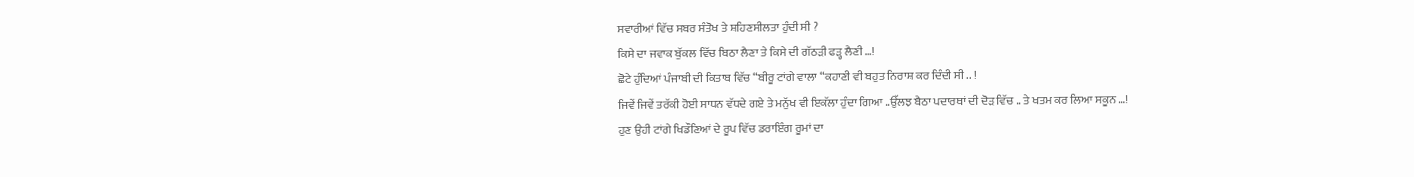ਸਵਾਰੀਆਂ ਵਿੱਚ ਸਬਰ ਸੰਤੋਖ ਤੇ ਸ਼ਹਿਣਸੀਲਤਾ ਹੁੰਦੀ ਸੀ ?
ਕਿਸੇ ਦਾ ਜਵਾਕ ਬੁੱਕਲ ਵਿੱਚ ਬਿਠਾ ਲੈਣਾ ਤੇ ਕਿਸੇ ਦੀ ਗੱਠੜੀ ਫੜ੍ਹ ਲੈਣੀ …!
ਛੋਟੇ ਹੁੰਦਿਆਂ ਪੰਜਾਬੀ ਦੀ ਕਿਤਾਬ ਵਿੱਚ “ਬੀਰੂ ਟਾਂਗੇ ਵਾਲਾ “ਕਹਾਣੀ ਵੀ ਬਹੁਤ ਨਿਰਾਸ਼ ਕਰ ਦਿੰਦੀ ਸੀ .. !
ਜਿਵੇਂ ਜਿਵੇਂ ਤਰੱਕੀ ਹੋਈ ਸਾਧਨ ਵੱਧਦੇ ਗਏ ਤੇ ਮਨੁੱਖ ਵੀ ਇਕੱਲਾ ਹੁੰਦਾ ਗਿਆ ..ਉੱਲਝ ਬੈਠਾ ਪਦਾਰਥਾਂ ਦੀ ਦੋੜ ਵਿੱਚ .. ਤੇ ਖਤਮ ਕਰ ਲਿਆ ਸਕੂਨ …!
ਹੁਣ ਉਹੀ ਟਾਂਗੇ ਖਿਡੌਣਿਆਂ ਦੇ ਰੂਪ ਵਿੱਚ ਡਰਾਇੰਗ ਰੂਮਾਂ ਦਾ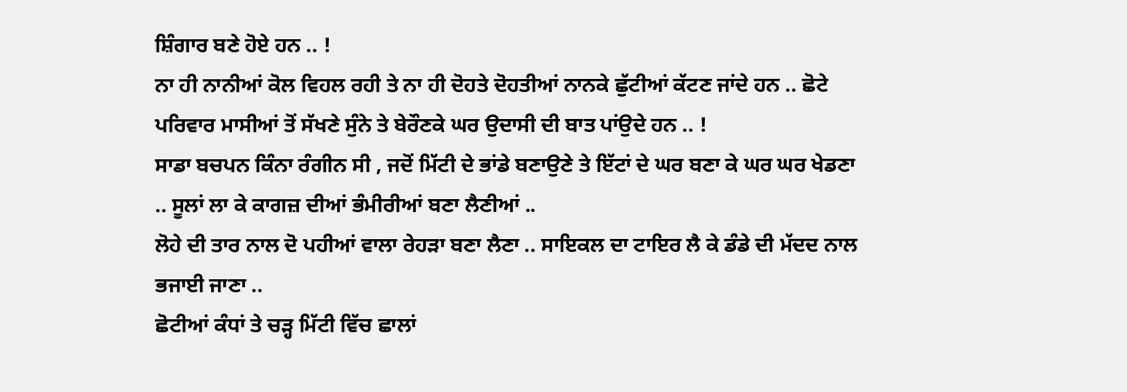ਸ਼ਿੰਗਾਰ ਬਣੇ ਹੋਏ ਹਨ .. !
ਨਾ ਹੀ ਨਾਨੀਆਂ ਕੋਲ ਵਿਹਲ ਰਹੀ ਤੇ ਨਾ ਹੀ ਦੋਹਤੇ ਦੋਹਤੀਆਂ ਨਾਨਕੇ ਛੁੱਟੀਆਂ ਕੱਟਣ ਜਾਂਦੇ ਹਨ .. ਛੋਟੇ ਪਰਿਵਾਰ ਮਾਸੀਆਂ ਤੋਂ ਸੱਖਣੇ ਸੁੰਨੇ ਤੇ ਬੇਰੌਣਕੇ ਘਰ ਉਦਾਸੀ ਦੀ ਬਾਤ ਪਾਂਉਦੇ ਹਨ .. !
ਸਾਡਾ ਬਚਪਨ ਕਿੰਨਾ ਰੰਗੀਨ ਸੀ , ਜਦੋਂ ਮਿੱਟੀ ਦੇ ਭਾਂਡੇ ਬਣਾਉਣੇ ਤੇ ਇੱਟਾਂ ਦੇ ਘਰ ਬਣਾ ਕੇ ਘਰ ਘਰ ਖੇਡਣਾ .. ਸੂਲਾਂ ਲਾ ਕੇ ਕਾਗਜ਼ ਦੀਆਂ ਭੰਮੀਰੀਆਂ ਬਣਾ ਲੈਣੀਆਂ ..
ਲੋਹੇ ਦੀ ਤਾਰ ਨਾਲ ਦੋ ਪਹੀਆਂ ਵਾਲਾ ਰੇਹੜਾ ਬਣਾ ਲੈਣਾ .. ਸਾਇਕਲ ਦਾ ਟਾਇਰ ਲੈ ਕੇ ਡੰਡੇ ਦੀ ਮੱਦਦ ਨਾਲ ਭਜਾਈ ਜਾਣਾ ..
ਛੋਟੀਆਂ ਕੰਧਾਂ ਤੇ ਚੜ੍ਹ ਮਿੱਟੀ ਵਿੱਚ ਛਾਲਾਂ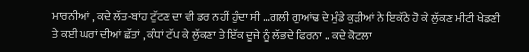ਮਾਰਨੀਆਂ , ਕਦੇ ਲੱਤ-ਬਾਂਹ ਟੁੱਟਣ ਦਾ ਵੀ ਡਰ ਨਹੀਂ ਹੁੰਦਾ ਸੀ …ਗਲੀ ਗੁਆਂਢ ਦੇ ਮੁੰਡੇ ਕੁੜੀਆਂ ਨੇ ਇਕੱਠੇ ਹੋ ਕੇ ਲੁੱਕਣ ਮੀਟੀ ਖੇਡਣੀ ਤੇ ਕਈ ਘਰਾਂ ਦੀਆਂ ਛੱਤਾਂ , ਕੰਧਾਂ ਟੱਪ ਕੇ ਲੁੱਕਣਾ ਤੇ ਇੱਕ ਦੂਜੇ ਨੂੰ ਲੱਭਦੇ ਫਿਰਨਾ .. ਕਦੇ ਕੋਟਲਾ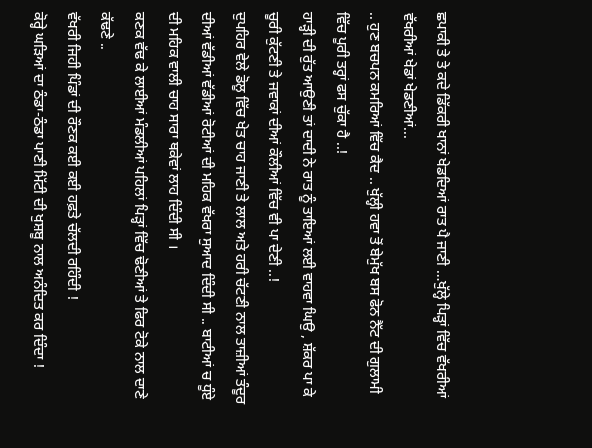ਛਪਾਕੀ ਤੇ ਤੇ ਕਦੇ ਡਿੱਕਰੀ ਖਾਨਾਂ ਖੇਡਦਿਆਂ ਰਾਤ ਪੈ ਜਾਣੀ …ਖੁੱਲ੍ਹੇ ਪਿੜ੍ਹਾਂ ਵਿੱਚ ਵੱਖਰੀਆਂ ਵੱਖਰੀਆਂ ਖੇਡਾਂ ਖੇਡਣੀਆਂ...
.. ਹੁਣ ਬਚਪਨ ਕਮਰਿਆਂ ਵਿੱਚ ਕੈਦ .. ਖੁੱਲ੍ਹੀ ਹਵਾ ਤੋਂ ਬੇਮੁੱਖ ਬਸ ਫੋਨ ਨੈੱਟ ਦੀ ਗੁਲਾਮੀ ਵਿੱਚ ਪੂਰੀ ਤਰ੍ਹਾਂ ਫਸ ਚੁੱਕਾ ਹੈ ..!
ਹਾੜ੍ਹੀ ਦੀ ਰੁੱਤ ਆਉਣੀ ਤਾਂ ਦਾਦੀ ਨੇ ਰਾਤ ਨੂੰ ਤਾਇਆਂ ਲਈ ਵਾਹਵਾ ਘਿਉ , ਸ਼ੱਕਰ ਪਾ ਕੇ ਚੂਰੀ ਕੁੱਟਣੀ ਤੇ ਜਵਾਕਾਂ ਦੀਆਂ ਕੌਲੀਆਂ ਵਿੱਚ ਵੀ ਪਾ ਦੇਣੀ ..!
ਦੁਪਹਿਰ ਵੇਲੇ ਡੋਲੂ ਵਿੱਚ ਖੇਤ ਚਾਹ ਜਾਣੀ ਤੇ ਲਾਲ ਅਤੇ ਹਰੀ ਚੱਟਣੀ ਨਾਲ ਤਾਜ਼ੀਆਂ ਤੰਦੂਰ ਦੀਆਂ ਵੱਡੀਆਂ ਵੱਡੀਆਂ ਰੋਟੀਆਂ ਦੀ ਮਹਿਕ ਵੱਖਰਾ ਸੁਆਦ ਦਿੰਦੀ ਸੀ .. ਬਾਟੀਆਂ ਚ ਧੂੰਏ ਦੀ ਮਹਿਕ ਵਾਲੀ ਚਾਹ ਸਾਰਾ ਥਕੇਵਾਂ ਲਾਹ ਦਿੰਦੀ ਸੀ ।
ਕਣਕ ਵੱਢ ਕੇ ਲਾਈਆਂ ਮੰਡਲੀਆਂ ਪਹਿਲਾਂ ਪਿੜ੍ਹਾਂ ਵਿੱਚ ਢੋਣੀਆਂ ਤੇ ਫਿਰ ਟੋਕੇ ਨਾਲ ਦਾਣੇ ਕੱਢਣੇ ..
ਵੱਖਰੀ ਜਿਹੀ ਪਿੰਡਾਂ ਦੀ ਰੌਣਕ ਕਈ ਕਈ ਹਫ਼ਤੇ ਚੱਲਦੀ ਰਹਿੰਦੀ !
ਕੋਰ੍ਹੇ ਘੜਿਆਂ ਦਾ ਠੰਡਾ-ਠੰਡਾ ਪਾਣੀ ਮਿੱਟੀ ਦੀ ਖੁਸ਼ਬੂ ਨਾਲ ਅਨੰਦਿਤ ਕਰ ਦਿੰਦਾ !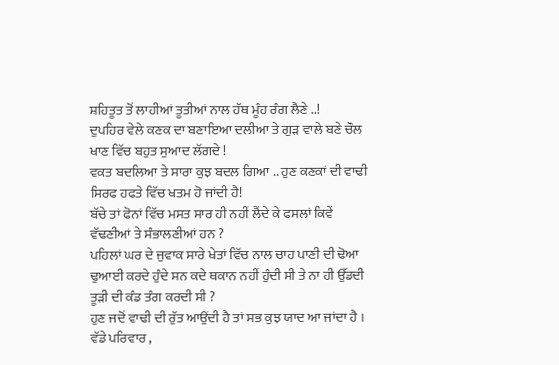ਸ਼ਹਿਤੂਤ ਤੋਂ ਲਾਹੀਆਂ ਤੂਤੀਆਂ ਨਾਲ ਹੱਥ ਮੂੰਹ ਰੰਗ ਲੈਣੇ ..!
ਦੁਪਹਿਰ ਵੇਲੇ ਕਣਕ ਦਾ ਬਣਾਇਆ ਦਲੀਆ ਤੇ ਗੁੜ ਵਾਲੇ ਬਣੇ ਚੌਲ ਖਾਣ ਵਿੱਚ ਬਹੁਤ ਸੁਆਦ ਲੱਗਦੇ !
ਵਕਤ ਬਦਲਿਆ ਤੇ ਸਾਰਾ ਕੁਝ ਬਦਲ ਗਿਆ .. ਹੁਣ ਕਣਕਾਂ ਦੀ ਵਾਢੀ ਸਿਰਫ ਹਫਤੇ ਵਿੱਚ ਖਤਮ ਹੋ ਜਾਂਦੀ ਹੈ!
ਬੱਚੇ ਤਾਂ ਫੋਨਾਂ ਵਿੱਚ ਮਸਤ ਸਾਰ ਹੀ ਨਹੀਂ ਲੈਂਦੇ ਕੇ ਫਸਲਾਂ ਕਿਵੇਂ ਵੱਢਣੀਆਂ ਤੇ ਸੰਭਾਲਣੀਆਂ ਹਨ ?
ਪਹਿਲਾਂ ਘਰ ਦੇ ਜੁਵਾਕ ਸਾਰੇ ਖੇਤਾਂ ਵਿੱਚ ਨਾਲ ਚਾਹ ਪਾਣੀ ਦੀ ਢੋਆ ਢੁਆਈ ਕਰਦੇ ਹੁੰਦੇ ਸਨ ਕਦੇ ਥਕਾਨ ਨਹੀਂ ਹੁੰਦੀ ਸੀ ਤੇ ਨਾ ਹੀ ਉੱਡਦੀ ਤੂੜੀ ਦੀ ਕੰਡ ਤੰਗ ਕਰਦੀ ਸੀ ?
ਹੁਣ ਜਦੋਂ ਵਾਢੀ ਦੀ ਰੁੱਤ ਆਉਂਦੀ ਹੈ ਤਾਂ ਸਭ ਕੁਝ ਯਾਦ ਆ ਜਾਂਦਾ ਹੈ ।
ਵੱਡੇ ਪਰਿਵਾਰ ,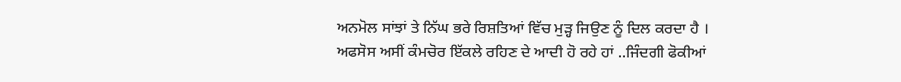ਅਨਮੋਲ ਸਾਂਝਾਂ ਤੇ ਨਿੱਘ ਭਰੇ ਰਿਸ਼ਤਿਆਂ ਵਿੱਚ ਮੁੜ੍ਹ ਜਿਉਣ ਨੂੰ ਦਿਲ ਕਰਦਾ ਹੈ ।
ਅਫਸੋਸ ਅਸੀਂ ਕੰਮਚੋਰ ਇੱਕਲੇ ਰਹਿਣ ਦੇ ਆਦੀ ਹੋ ਰਹੇ ਹਾਂ ..ਜਿੰਦਗੀ ਫੋਕੀਆਂ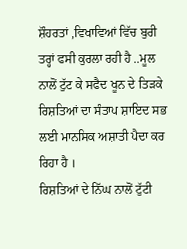ਸ਼ੌਹਰਤਾਂ ,ਵਿਖਾਵਿਆਂ ਵਿੱਚ ਬੁਰੀ ਤਰ੍ਹਾਂ ਫਸੀ ਕੁਰਲਾ ਰਹੀ ਹੈ ..ਮੂਲ ਨਾਲੋਂ ਟੁੱਟ ਕੇ ਸਫੈਦ ਖੂਨ ਦੇ ਤਿੜਕੇ ਰਿਸ਼ਤਿਆਂ ਦਾ ਸੰਤਾਪ ਸ਼ਾਇਦ ਸਭ ਲਈ ਮਾਨਸਿਕ ਅਸ਼ਾਤੀ ਪੈਦਾ ਕਰ ਰਿਹਾ ਹੈ ।
ਰਿਸ਼ਤਿਆਂ ਦੇ ਨਿੱਘ ਨਾਲੋਂ ਟੁੱਟੀ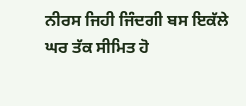ਨੀਰਸ ਜਿਹੀ ਜਿੰਦਗੀ ਬਸ ਇਕੱਲੇ ਘਰ ਤੱਕ ਸੀਮਿਤ ਹੋ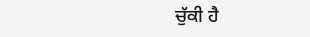ਚੁੱਕੀ ਹੈ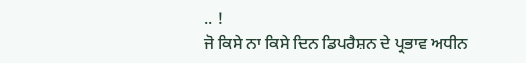.. !
ਜੋ ਕਿਸੇ ਨਾ ਕਿਸੇ ਦਿਨ ਡਿਪਰੈਸ਼ਨ ਦੇ ਪ੍ਰਭਾਵ ਅਧੀਨ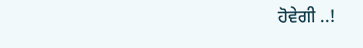ਹੋਵੇਗੀ ..!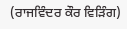(ਰਾਜਵਿੰਦਰ ਕੌਰ ਵਿੜਿੰਗ)